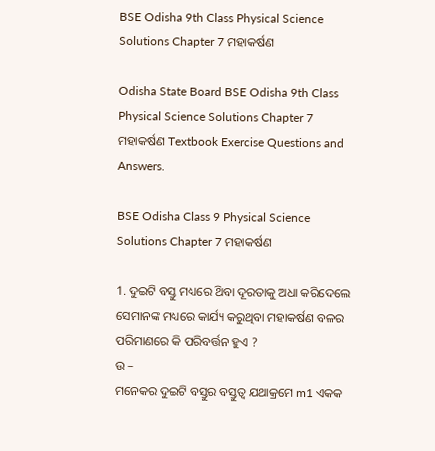BSE Odisha 9th Class Physical Science Solutions Chapter 7 ମହାକର୍ଷଣ

Odisha State Board BSE Odisha 9th Class Physical Science Solutions Chapter 7 ମହାକର୍ଷଣ Textbook Exercise Questions and Answers.

BSE Odisha Class 9 Physical Science Solutions Chapter 7 ମହାକର୍ଷଣ

1. ଦୁଇଟି ବସ୍ତୁ ମଧ୍ୟରେ ଥ‌ିବା ଦୂରତାକୁ ଅଧା କରିଦେଲେ ସେମାନଙ୍କ ମଧ୍ୟରେ କାର୍ଯ୍ୟ କରୁଥିବା ମହାକର୍ଷଣ ବଳର ପରିମାଣରେ କି ପରିବର୍ତ୍ତନ ହୁଏ ?
ଉ –
ମନେକର ଦୁଇଟି ବସ୍ତୁର ବସ୍ତୁତ୍ଵ ଯଥାକ୍ରମେ m1 ଏକକ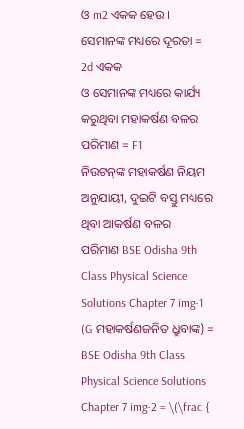ଓ m2 ଏକକ ହେଉ ।
ସେମାନଙ୍କ ମଧ୍ୟରେ ଦୂରତା = 2d ଏକକ
ଓ ସେମାନଙ୍କ ମଧ୍ୟରେ କାର୍ଯ୍ୟ କରୁଥିବା ମହାକର୍ଷଣ ବଳର ପରିମାଣ = F1
ନିଉଟନ୍‌ଙ୍କ ମହାକର୍ଷଣ ନିୟମ ଅନୁଯାୟୀ, ଦୁଇଟି ବସ୍ତୁ ମଧ୍ୟରେ ଥିବା ଆକର୍ଷଣ ବଳର
ପରିମାଣ BSE Odisha 9th Class Physical Science Solutions Chapter 7 img-1 (G ମହାକର୍ଷଣଜନିତ ଧ୍ରୁବାଙ୍କ) = BSE Odisha 9th Class Physical Science Solutions Chapter 7 img-2 = \(\frac {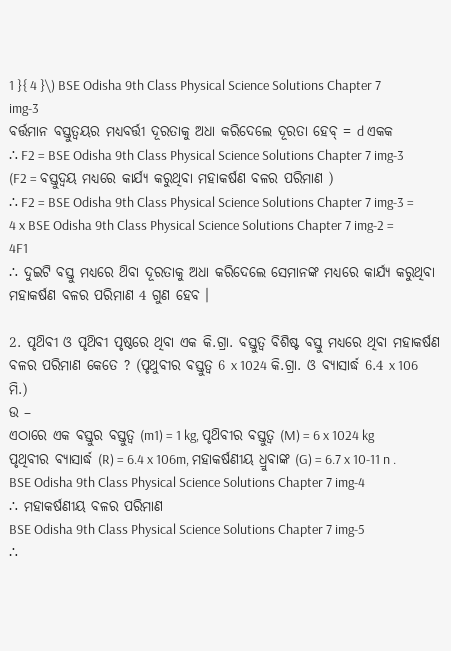1 }{ 4 }\) BSE Odisha 9th Class Physical Science Solutions Chapter 7 img-3
ବର୍ତ୍ତମାନ ବସ୍ତୁତ୍ଵୟର ମଧ୍ୟବର୍ତ୍ତୀ ଦୂରତାକୁ ଅଧା କରିଦେଲେ ଦୂରତା ହେବ୍ = d ଏକକ
∴ F2 = BSE Odisha 9th Class Physical Science Solutions Chapter 7 img-3 (F2 = ବସ୍ତୁଦ୍ଵୟ ମଧ୍ଯରେ କାର୍ଯ୍ୟ କରୁଥିବା ମହାକର୍ଷଣ ବଳର ପରିମାଣ )
∴ F2 = BSE Odisha 9th Class Physical Science Solutions Chapter 7 img-3 = 4 x BSE Odisha 9th Class Physical Science Solutions Chapter 7 img-2 = 4F1
∴ ଦୁଇଟି ବସ୍ତୁ ମଧ୍ୟରେ ଥ‌ିବା ଦୂରତାକୁ ଅଧା କରିଦେଲେ ସେମାନଙ୍କ ମଧ୍ୟରେ କାର୍ଯ୍ୟ କରୁଥିବା ମହାକର୍ଷଣ ବଳର ପରିମାଣ 4 ଗୁଣ ହେବ ।

2. ପୃଥ‌ିବୀ ଓ ପୃଥ‌ିବୀ ପୃଷ୍ଠରେ ଥିବା ଏକ କି.ଗ୍ରା. ବସ୍ତୁତ୍ଵ ବିଶିଷ୍ଟ ବସ୍ତୁ ମଧ୍ୟରେ ଥିବା ମହାକର୍ଷଣ ବଳର ପରିମାଣ କେତେ ? (ପୃଥୁବୀର ବସ୍ତୁତ୍ଵ 6 x 1024 କି.ଗ୍ରା. ଓ ବ୍ୟାସାର୍ଦ୍ଧ 6.4 x 106 ମି.)
ଉ –
ଏଠାରେ ଏକ ବସ୍ତୁର ବସ୍ତୁତ୍ଵ (m1) = 1 kg, ପୃଥ‌ିବୀର ବସ୍ତୁତ୍ଵ (M) = 6 x 1024 kg
ପୃଥିବୀର ବ୍ୟାସାର୍ଦ୍ଧ (R) = 6.4 x 106m, ମହାକର୍ଷଣୀୟ ଧ୍ରୁବାଙ୍କ (G) = 6.7 x 10-11 n . BSE Odisha 9th Class Physical Science Solutions Chapter 7 img-4
∴ ମହାକର୍ଷଣୀୟ ବଳର ପରିମାଣ
BSE Odisha 9th Class Physical Science Solutions Chapter 7 img-5
∴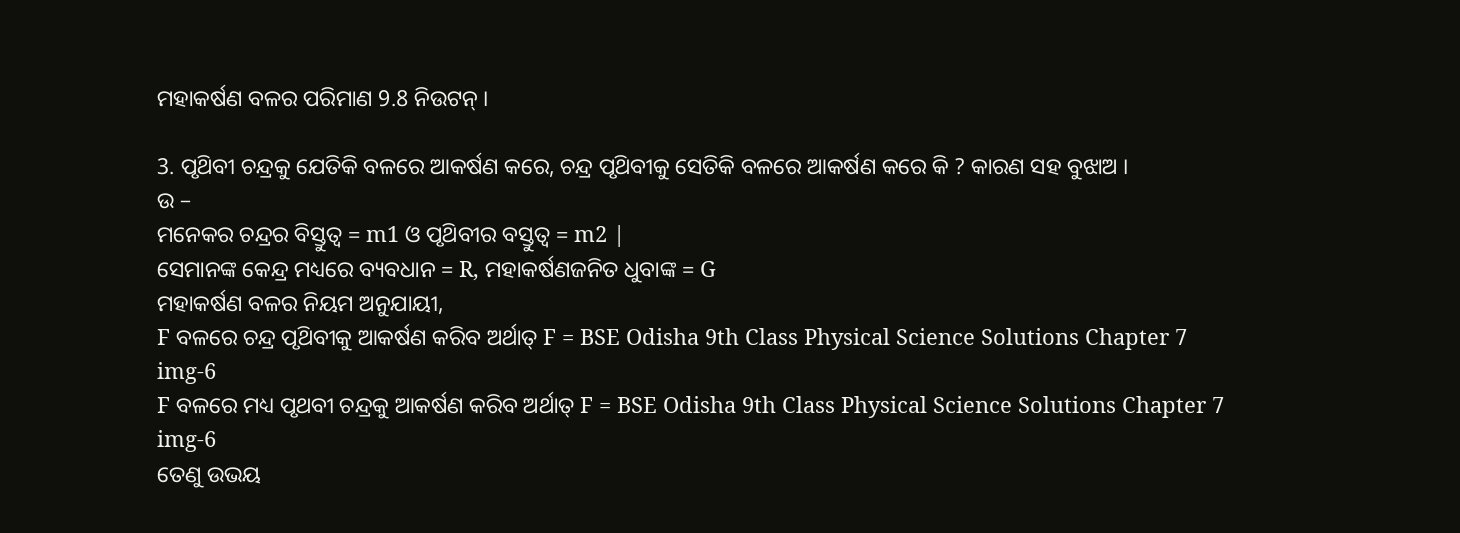ମହାକର୍ଷଣ ବଳର ପରିମାଣ 9.8 ନିଉଟନ୍ ।

3. ପୃଥ‌ିବୀ ଚନ୍ଦ୍ରକୁ ଯେତିକି ବଳରେ ଆକର୍ଷଣ କରେ, ଚନ୍ଦ୍ର ପୃଥ‌ିବୀକୁ ସେତିକି ବଳରେ ଆକର୍ଷଣ କରେ କି ? କାରଣ ସହ ବୁଝାଅ ।
ଉ –
ମନେକର ଚନ୍ଦ୍ରର ବିସ୍ତୁତ୍ଵ = m1 ଓ ପୃଥ‌ିବୀର ବସ୍ତୁତ୍ଵ = m2 |
ସେମାନଙ୍କ କେନ୍ଦ୍ର ମଧ୍ୟରେ ବ୍ୟବଧାନ = R, ମହାକର୍ଷଣଜନିତ ଧୁବାଙ୍କ = G
ମହାକର୍ଷଣ ବଳର ନିୟମ ଅନୁଯାୟୀ,
F ବଳରେ ଚନ୍ଦ୍ର ପୃଥ‌ିବୀକୁ ଆକର୍ଷଣ କରିବ ଅର୍ଥାତ୍‌ F = BSE Odisha 9th Class Physical Science Solutions Chapter 7 img-6
F ବଳରେ ମଧ୍ୟ ପୃଥବୀ ଚନ୍ଦ୍ରକୁ ଆକର୍ଷଣ କରିବ ଅର୍ଥାତ୍ F = BSE Odisha 9th Class Physical Science Solutions Chapter 7 img-6
ତେଣୁ ଉଭୟ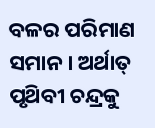ବଳର ପରିମାଣ ସମାନ । ଅର୍ଥାତ୍ ପୃଥ‌ିବୀ ଚନ୍ଦ୍ରକୁ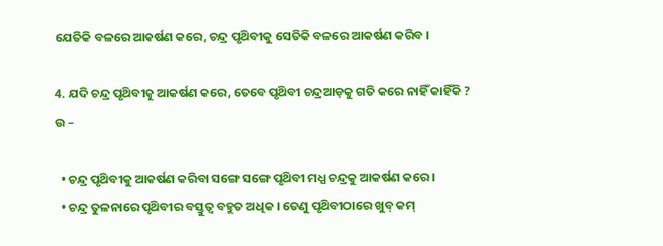ଯେତିକି ବଳରେ ଆକର୍ଷଣ କରେ, ଚନ୍ଦ୍ର ପୃଥ‌ିବୀକୁ ସେତିକି ବଳରେ ଆକର୍ଷଣ କରିବ ।

4. ଯଦି ଚନ୍ଦ୍ର ପୃଥ‌ିବୀକୁ ଆକର୍ଷଣ କରେ, ତେବେ ପୃଥ‌ିବୀ ଚନ୍ଦ୍ରଆଡ଼କୁ ଗତି କରେ ନାହିଁ କାହିଁକି ?
ଉ –

  • ଚନ୍ଦ୍ର ପୃଥ‌ିବୀକୁ ଆକର୍ଷଣ କରିବା ସଙ୍ଗେ ସଙ୍ଗେ ପୃଥ‌ିବୀ ମଧ୍ଯ ଚନ୍ଦ୍ରକୁ ଆକର୍ଷଣ କରେ ।
  • ଚନ୍ଦ୍ର ତୁଳନାରେ ପୃଥ‌ିବୀର ବସ୍ତୁତ୍ଵ ବହୁତ ଅଧିକ । ତେଣୁ ପୃଥ‌ିବୀଠାରେ ଖୁବ୍ କମ୍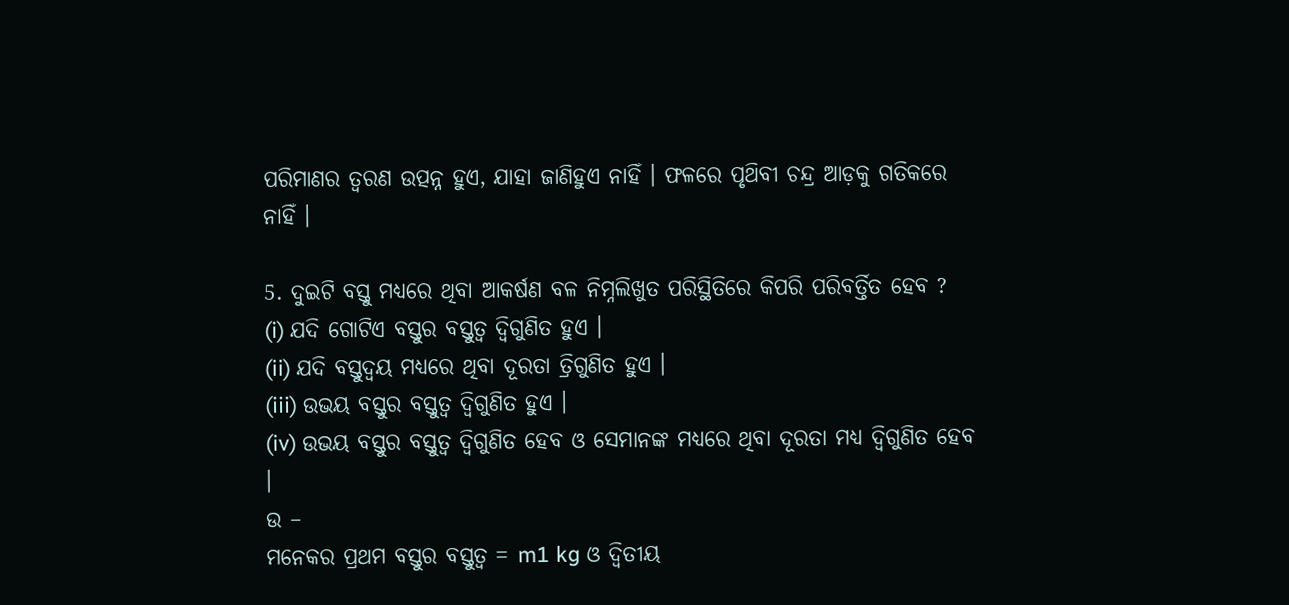ପରିମାଣର ତ୍ଵରଣ ଉତ୍ପନ୍ନ ହୁଏ, ଯାହା ଜାଣିହୁଏ ନାହିଁ । ଫଳରେ ପୃଥ‌ିବୀ ଚନ୍ଦ୍ର ଆଡ଼କୁ ଗତିକରେ ନାହିଁ ।

5. ଦୁଇଟି ବସ୍ତୁ ମଧ୍ୟରେ ଥିବା ଆକର୍ଷଣ ବଳ ନିମ୍ନଲିଖୁତ ପରିସ୍ଥିତିରେ କିପରି ପରିବର୍ତ୍ତିତ ହେବ ?
(i) ଯଦି ଗୋଟିଏ ବସ୍ତୁର ବସ୍ତୁତ୍ଵ ଦ୍ଵିଗୁଣିତ ହୁଏ ।
(ii) ଯଦି ବସ୍ତୁଦ୍ଵୟ ମଧ୍ୟରେ ଥିବା ଦୂରତା ତ୍ରିଗୁଣିତ ହୁଏ ।
(iii) ଉଭୟ ବସ୍ତୁର ବସ୍ତୁତ୍ଵ ଦ୍ଵିଗୁଣିତ ହୁଏ ।
(iv) ଉଭୟ ବସ୍ତୁର ବସ୍ତୁତ୍ଵ ଦ୍ଵିଗୁଣିତ ହେବ ଓ ସେମାନଙ୍କ ମଧ୍ୟରେ ଥିବା ଦୂରତା ମଧ୍ଯ ଦ୍ଵିଗୁଣିତ ହେବ ।
ଉ –
ମନେକର ପ୍ରଥମ ବସ୍ତୁର ବସ୍ତୁତ୍ଵ = m1 kg ଓ ଦ୍ଵିତୀୟ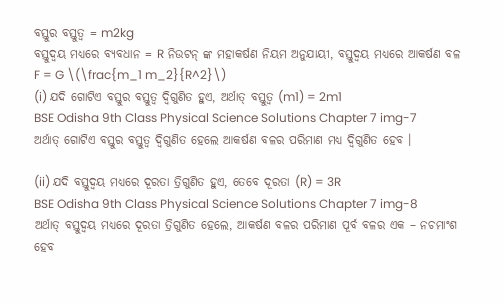ବସ୍ତୁର ବସ୍ତୁତ୍ଵ = m2kg
ବସ୍ତୁଦ୍ଵୟ ମଧ୍ୟରେ ବ୍ୟବଧାନ = R ନିଉଟନ୍ ଙ୍କ ମହାକର୍ଷଣ ନିୟମ ଅନୁଯାୟୀ, ବସ୍ତୁଦ୍ଵୟ ମଧ୍ଯରେ ଆକର୍ଷଣ ବଳ F = G \(\frac{m_1 m_2}{R^2}\)
(i) ଯଦି ଗୋଟିଏ ବସ୍ତୁର ବସ୍ତୁତ୍ଵ ଦ୍ଵିଗୁଣିତ ହୁଏ, ଅର୍ଥାତ୍ ବସ୍ତୁତ୍ଵ (m1) = 2m1
BSE Odisha 9th Class Physical Science Solutions Chapter 7 img-7
ଅର୍ଥାତ୍ ଗୋଟିଏ ବସ୍ତୁର ବସ୍ତୁତ୍ଵ ଦ୍ଵିଗୁଣିତ ହେଲେ ଆକର୍ଷଣ ବଳର ପରିମାଣ ମଧ୍ଯ ଦ୍ଵିଗୁଣିତ ହେବ ।

(ii) ଯଦି ବସ୍ତୁଦ୍ଵୟ ମଧ୍ୟରେ ଦୂରତା ତ୍ରିଗୁଣିତ ହୁଏ, ତେବେ ଦୂରତା (R) = 3R
BSE Odisha 9th Class Physical Science Solutions Chapter 7 img-8
ଅର୍ଥାତ୍ ବସ୍ତୁଦ୍ଵୟ ମଧ୍ୟରେ ଦୂରତା ତ୍ରିଗୁଣିତ ହେଲେ, ଆକର୍ଷଣ ବଳର ପରିମାଣ ପୂର୍ବ ବଳର ଏକ – ନଚମାଂଶ ହେବ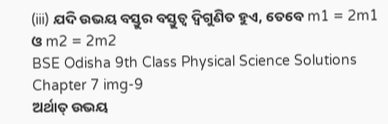(iii) ଯଦି ଉଭୟ ବସ୍ତୁର ବସ୍ତୁତ୍ଵ ଦ୍ଵିଗୁଣିତ ହୁଏ, ତେବେ m1 = 2m1 ଓ m2 = 2m2
BSE Odisha 9th Class Physical Science Solutions Chapter 7 img-9
ଅର୍ଥାତ୍ ଉଭୟ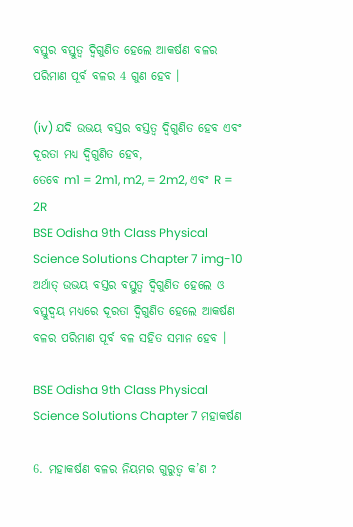ବସ୍ତୁର ବସ୍ତୁତ୍ଵ ଦ୍ଵିଗୁଣିତ ହେଲେ ଆକର୍ଷଣ ବଳର ପରିମାଣ ପୂର୍ବ ବଳର 4 ଗୁଣ ହେବ ।

(iv) ଯଦି ଉଭୟ ବସ୍ତର ବସ୍ତତ୍ଵ ଦ୍ଵିଗୁଣିତ ହେବ ଏବଂ ଦୂରତା ମଧ୍ଯ ଦ୍ଵିଗୁଣିତ ହେବ,
ତେବେ m1 = 2m1, m2, = 2m2, ଏବଂ R = 2R
BSE Odisha 9th Class Physical Science Solutions Chapter 7 img-10
ଅର୍ଥାତ୍ ଉଭୟ ବସ୍ତର ବସ୍ତୁତ୍ଵ ଦ୍ଵିଗୁଣିତ ହେଲେ ଓ ବସ୍ତୁଦ୍ଵୟ ମଧ୍ଯରେ ଦୂରତା ଦ୍ଵିଗୁଣିତ ହେଲେ ଆକର୍ଷଣ ବଳର ପରିମାଣ ପୂର୍ବ ବଳ ସହିତ ସମାନ ହେବ ।

BSE Odisha 9th Class Physical Science Solutions Chapter 7 ମହାକର୍ଷଣ

6. ମହାକର୍ଷଣ ବଳର ନିୟମର ଗୁରୁତ୍ଵ କ’ଣ ?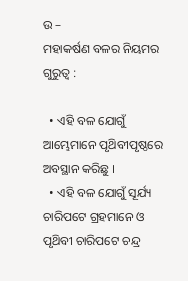ଉ –
ମହାକର୍ଷଣ ବଳର ନିୟମର ଗୁରୁତ୍ଵ :

  • ଏହି ବଳ ଯୋଗୁଁ ଆମ୍ଭେମାନେ ପୃଥ‌ିବୀପୃଷ୍ଠରେ ଅବସ୍ଥାନ କରିଛୁ ।
  • ଏହି ବଳ ଯୋଗୁଁ ସୂର୍ଯ୍ୟ ଚାରିପଟେ ଗ୍ରହମାନେ ଓ ପୃଥ‌ିବୀ ଚାରିପଟେ ଚନ୍ଦ୍ର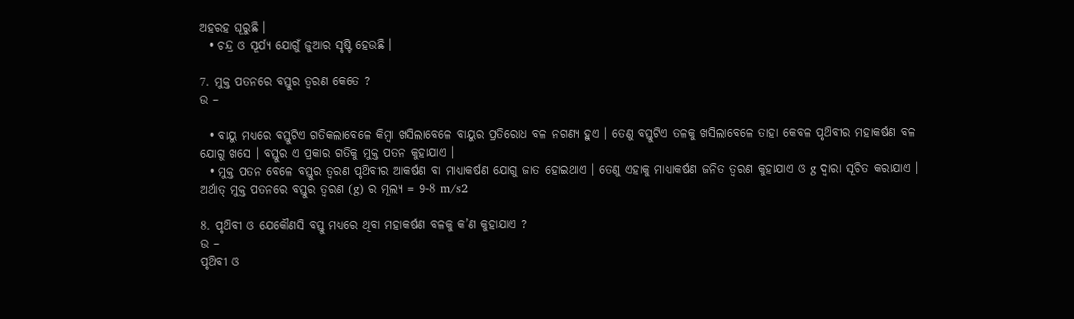ଅହରହ ଘୂରୁଛି ।
  • ଚନ୍ଦ୍ର ଓ ସୂର୍ଯ୍ୟ ଯୋଗୁଁ ଜୁଆର ସୃଷ୍ଟି ହେଉଛି ।

7. ମୁକ୍ତ ପତନରେ ବସ୍ତୁର ତ୍ଵରଣ କେତେ ?
ଉ –

  • ବାୟୁ ମଧ୍ୟରେ ବସ୍ତୁଟିଏ ଗତିକଲାବେଳେ କିମ୍ବା ଖସିଲାବେଳେ ବାୟୁର ପ୍ରତିରୋଧ ବଳ ନଗଣ୍ୟ ହୁଏ । ତେଣୁ ବସ୍ତୁଟିଏ ତଳକୁ ଖସିଲାବେଳେ ତାହା କେବଳ ପୃଥ‌ିବୀର ମହାକର୍ଷଣ ବଳ ଯୋଗୁ ଖସେ । ବସ୍ତୁର ଏ ପ୍ରକାର ଗତିକୁ ମୁକ୍ତ ପତନ କୁହାଯାଏ ।
  • ମୁକ୍ତ ପତନ ବେଳେ ବସ୍ତୁର ତ୍ଵରଣ ପୃଥ‌ିବୀର ଆକର୍ଷଣ ବା ମାଧ୍ୟାକର୍ଷଣ ଯୋଗୁ ଜାତ ହୋଇଥାଏ । ତେଣୁ ଏହାକୁ ମାଧ୍ୟାକର୍ଷଣ ଜନିତ ତ୍ଵରଣ କୁହାଯାଏ ଓ g ଦ୍ଵାରା ସୂଚିତ କରାଯାଏ । ଅର୍ଥାତ୍ ମୁକ୍ତ ପତନରେ ବସ୍ତୁର ତ୍ୱରଣ (g) ର ମୂଲ୍ୟ = 9-8 m/s2

8. ପୃଥ‌ିବୀ ଓ ଯେକୌଣସି ବସ୍ତୁ ମଧ୍ୟରେ ଥିବା ମହାକର୍ଷଣ ବଳକୁ କ’ଣ କୁହାଯାଏ ?
ଉ –
ପୃଥ‌ିବୀ ଓ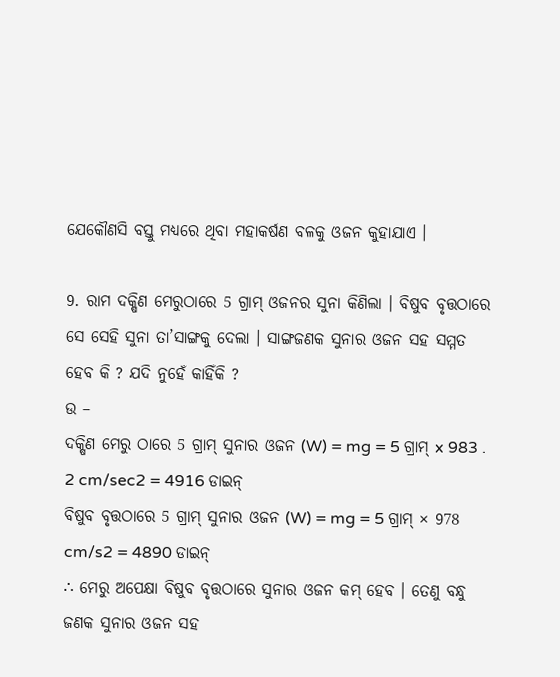ଯେକୌଣସି ବସ୍ତୁ ମଧ୍ୟରେ ଥିବା ମହାକର୍ଷଣ ବଳକୁ ଓଜନ କୁହାଯାଏ ।

9. ରାମ ଦକ୍ଷିଣ ମେରୁଠାରେ 5 ଗ୍ରାମ୍ ଓଜନର ସୁନା କିଣିଲା । ବିଷୁବ ବୃତ୍ତଠାରେ ସେ ସେହି ସୁନା ତା’ସାଙ୍ଗକୁ ଦେଲା । ସାଙ୍ଗଜଣକ ସୁନାର ଓଜନ ସହ ସମ୍ମତ ହେବ କି ? ଯଦି ନୁହେଁ କାହିଁକି ?
ଉ –
ଦକ୍ଷିଣ ମେରୁ ଠାରେ 5 ଗ୍ରାମ୍ ସୁନାର ଓଜନ (W) = mg = 5 ଗ୍ରାମ୍ x 983 . 2 cm/sec2 = 4916 ଡାଇନ୍
ବିଷୁବ ବୃତ୍ତଠାରେ 5 ଗ୍ରାମ୍ ସୁନାର ଓଜନ (W) = mg = 5 ଗ୍ରାମ୍ × 978 cm/s2 = 4890 ଡାଇନ୍
∴ ମେରୁ ଅପେକ୍ଷା ବିଷୁବ ବୃତ୍ତଠାରେ ସୁନାର ଓଜନ କମ୍ ହେବ । ତେଣୁ ବନ୍ଧୁ ଜଣକ ସୁନାର ଓଜନ ସହ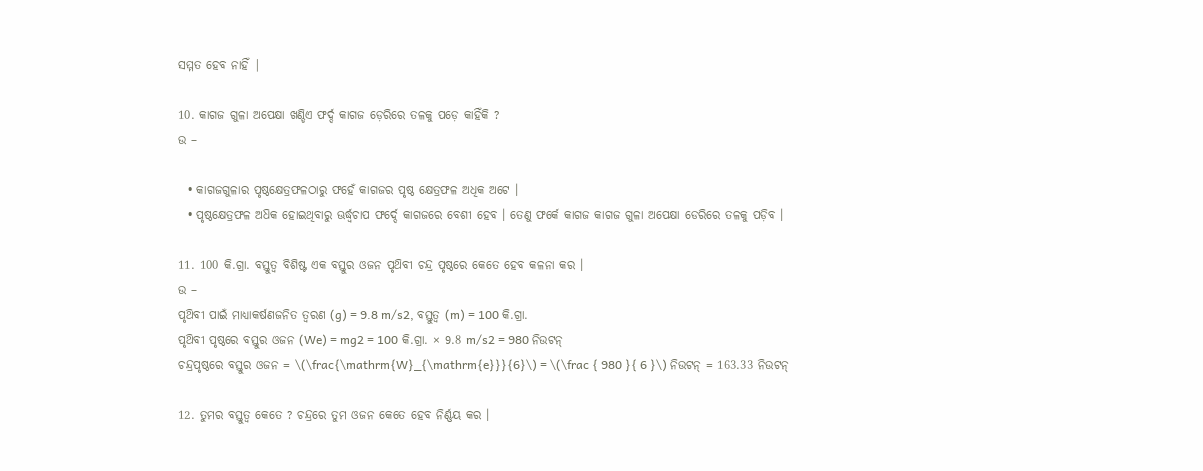ସମ୍ମତ ହେବ ନାହିଁ |

10. କାଗଜ ଗୁଳା ଅପେକ୍ଷା ଖଣ୍ଡିଏ ଫର୍ଦ୍ଦ କାଗଜ ଡ଼େରିରେ ତଳକୁ ପଡ଼େ କାହିଁକି ?
ଉ –

  • କାଗଜଗୁଳାର ପୃଷ୍ଠକ୍ଷେତ୍ରଫଳଠାରୁ ଫହେଁ କାଗଜର ପୃଷ୍ଠ କ୍ଷେତ୍ରଫଳ ଅଧିକ ଅଟେ ।
  • ପୃଷ୍ଠକ୍ଷେତ୍ରଫଳ ଅଧ‌ିକ ହୋଇଥିବାରୁ ଊର୍ଦ୍ଧ୍ଵଚାପ ଫର୍ଦ୍ଦେ କାଗଜରେ ବେଶୀ ହେବ । ତେଣୁ ଫର୍କେ କାଗଜ କାଗଜ ଗୁଳା ଅପେକ୍ଷା ଡେରିରେ ତଳକୁ ପଡ଼ିବ ।

11. 100 କି.ଗ୍ରା. ବସ୍ତୁତ୍ଵ ବିଶିଷ୍ଟ ଏକ ବସ୍ତୁର ଓଜନ ପୃଥ‌ିବୀ ଚନ୍ଦ୍ର ପୃଷ୍ଠରେ କେତେ ହେବ କଳନା କର ।
ଉ –
ପୃଥ‌ିବୀ ପାଇଁ ମାଧ୍ୟାକର୍ଷଣଜନିତ ତ୍ଵରଣ (g) = 9.8 m/s2, ବସ୍ତୁତ୍ଵ (m) = 100 କି.ଗ୍ରା.
ପୃଥ‌ିବୀ ପୃଷ୍ଠରେ ବସ୍ତୁର ଓଜନ (We) = mg2 = 100 କି.ଗ୍ରା. × 9.8 m/s2 = 980 ନିଉଟନ୍
ଚନ୍ଦ୍ରପୃଷ୍ଠରେ ବସ୍ତୁର ଓଜନ = \(\frac{\mathrm{W}_{\mathrm{e}}}{6}\) = \(\frac { 980 }{ 6 }\) ନିଉଟନ୍‌ = 163.33 ନିଉଟନ୍

12. ତୁମର ବସ୍ତୁତ୍ଵ କେତେ ? ଚନ୍ଦ୍ରରେ ତୁମ ଓଜନ କେତେ ହେବ ନିର୍ଣ୍ଣୟ କର ।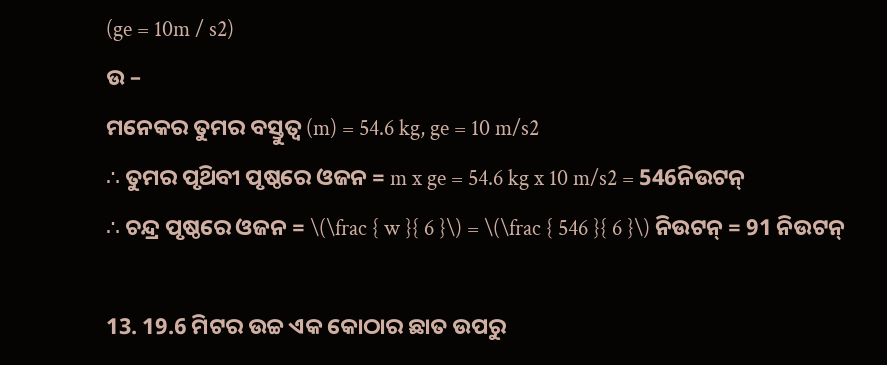(ge = 10m / s2)
ଉ –
ମନେକର ତୁମର ବସ୍ତୁତ୍ଵ (m) = 54.6 kg, ge = 10 m/s2
∴ ତୁମର ପୃଥ‌ିବୀ ପୃଷ୍ଠରେ ଓଜନ = m x ge = 54.6 kg x 10 m/s2 = 546ନିଉଟନ୍
∴ ଚନ୍ଦ୍ର ପୃଷ୍ଠରେ ଓଜନ = \(\frac { w }{ 6 }\) = \(\frac { 546 }{ 6 }\) ନିଉଟନ୍‌ = 91 ନିଉଟନ୍

13. 19.6 ମିଟର ଉଚ୍ଚ ଏକ କୋଠାର ଛାତ ଉପରୁ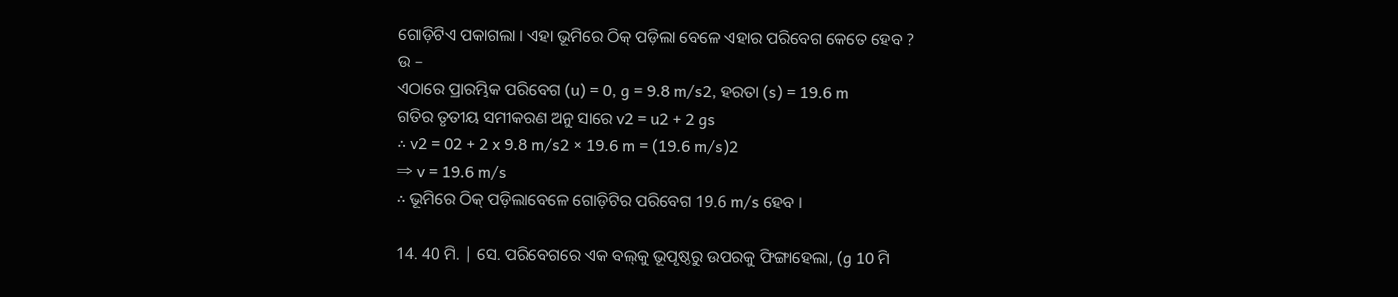ଗୋଡ଼ିଟିଏ ପକାଗଲା । ଏହା ଭୂମିରେ ଠିକ୍ ପଡ଼ିଲା ବେଳେ ଏହାର ପରିବେଗ କେତେ ହେବ ?
ଉ –
ଏଠାରେ ପ୍ରାରମ୍ଭିକ ପରିବେଗ (u) = 0, g = 9.8 m/s2, ହରତା (s) = 19.6 m
ଗତିର ତୃତୀୟ ସମୀକରଣ ଅନୁ ସାରେ v2 = u2 + 2 gs
∴ v2 = 02 + 2 x 9.8 m/s2 × 19.6 m = (19.6 m/s)2
⇒ v = 19.6 m/s
∴ ଭୂମିରେ ଠିକ୍ ପଡ଼ିଲାବେଳେ ଗୋଡ଼ିଟିର ପରିବେଗ 19.6 m/s ହେବ ।

14. 40 ମି. | ସେ. ପରିବେଗରେ ଏକ ବଲ୍‌କୁ ଭୂପୃଷ୍ଠରୁ ଉପରକୁ ଫିଙ୍ଗାହେଲା, (g 10 ମି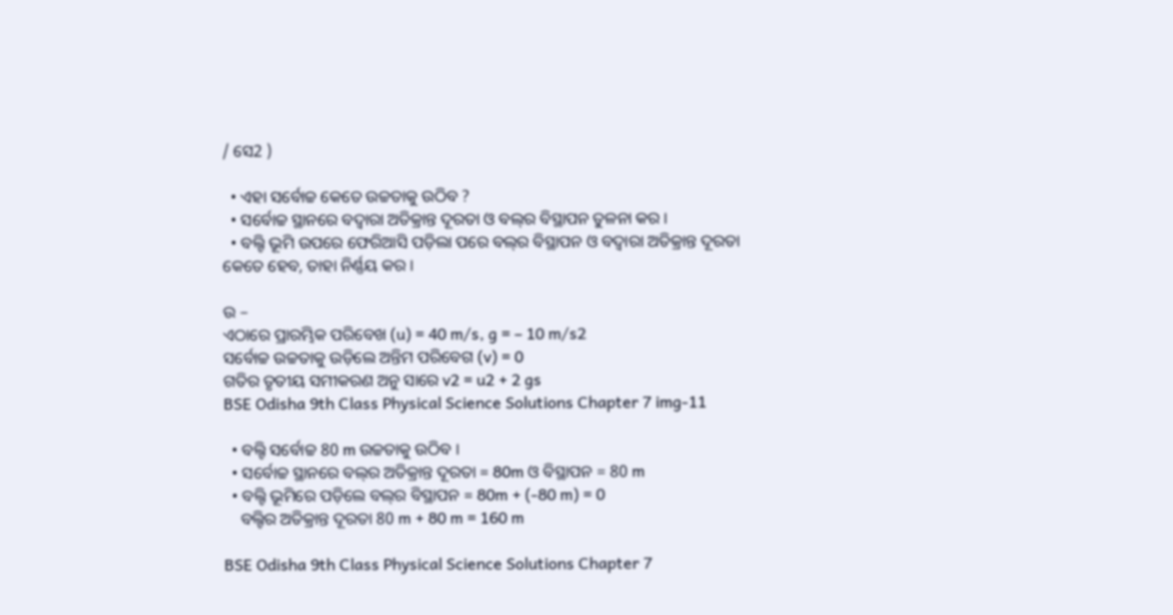/ ସେ2 )

  • ଏହା ସର୍ବୋଚ୍ଚ କେତେ ଉଚ୍ଚତାକୁ ଉଠିବ ?
  • ସର୍ବୋଚ୍ଚ ସ୍ଥାନରେ ବଦ୍ଵାରା ଅତିକ୍ରାନ୍ତ ଦୂରତା ଓ ବଲ୍‌ର ବିସ୍ଥାପନ ତୁଳନା କର ।
  • ବଲ୍ଟି ଭୂମି ଉପରେ ଫେରିଆସି ପଡ଼ିଲା ପରେ ବଲ୍‌ର ବିସ୍ଥାପନ ଓ ବଦ୍ଵାରା ଅତିକ୍ରାନ୍ତ ଦୂରତା କେତେ ହେବ, ତାହା ନିର୍ଣ୍ଣୟ କର ।

ଉ –
ଏଠାରେ ପ୍ରାରମ୍ଭିକ ପରିବେଖ (u) = 40 m/s, g = – 10 m/s2
ସର୍ବୋଚ୍ଚ ଉଚ୍ଚତାକୁ ଉଡ଼ିଲେ ଅନ୍ତିମ ପରିବେଗ (v) = 0
ଗତିର ତୃତୀୟ ସମୀକରଣ ଅନୁ ସାରେ v2 = u2 + 2 gs
BSE Odisha 9th Class Physical Science Solutions Chapter 7 img-11

  • ବଲ୍ଟି ସର୍ବୋଚ୍ଚ 80 m ଉଚ୍ଚତାକୁ ଉଠିବ ।
  • ସର୍ବୋଚ୍ଚ ସ୍ଥାନରେ ବଲ୍‌ର ଅତିକ୍ରାନ୍ତ ଦୂରତା = 80m ଓ ବିସ୍ଥାପନ = 80 m
  • ବଲ୍ଟି ଭୂମିରେ ପଡ଼ିଲେ ବଲ୍‌ର ବିସ୍ଥାପନ = 80m + (-80 m) = 0
    ବଲ୍ଟିର ଅତିକ୍ରାନ୍ତ ଦୂରତା 80 m + 80 m = 160 m

BSE Odisha 9th Class Physical Science Solutions Chapter 7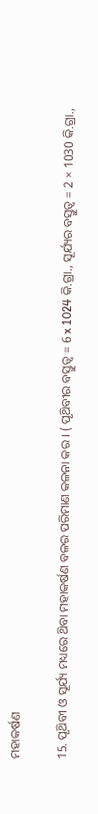ମହାକର୍ଷଣ

15. ପୃଥ‌ିବୀ ଓ ସୂର୍ଯ୍ୟ ମଧ୍ୟରେ ଥ‌ିବା ମହାକର୍ଷଣ ବଳର ପରିମାଣ କଳନା କର । ( ପୃଥ‌ିବୀର ବସ୍ତୁତ୍ଵ = 6 x 1024 କି.ଗ୍ରା., ସୂର୍ଯ୍ୟର ବସ୍ତୁତ୍ଵ = 2 × 1030 କି.ଗ୍ରା.,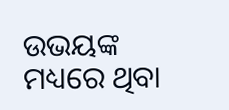ଉଭୟଙ୍କ ମଧ୍ୟରେ ଥିବା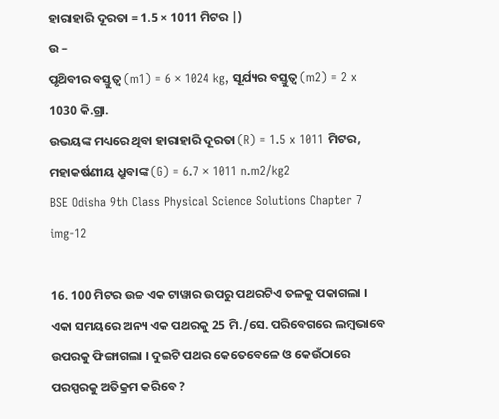ହାରାହାରି ଦୂରତା = 1.5 × 1011 ମିଟର |)
ଉ –
ପୃଥ‌ିବୀର ବସ୍ତୁତ୍ଵ (m1) = 6 × 1024 kg, ସୂର୍ଯ୍ୟର ବସ୍ତୁତ୍ଵ (m2) = 2 x 1030 କି.ଗ୍ରା.
ଉଭୟଙ୍କ ମଧ୍ୟରେ ଥିବା ହାରାହାରି ଦୂରତା (R) = 1.5 x 1011 ମିଟର,
ମହାକର୍ଷଣୀୟ ଧ୍ରୁବାଙ୍କ (G) = 6.7 × 1011 n.m2/kg2
BSE Odisha 9th Class Physical Science Solutions Chapter 7 img-12

16. 100 ମିଟର ଉଚ୍ଚ ଏକ ଟାୱାର ଉପରୁ ପଥରଟିଏ ତଳକୁ ପକାଗଲା । ଏକା ସମୟରେ ଅନ୍ୟ ଏକ ପଥରକୁ 25 ମି./ସେ. ପରିବେଗରେ ଲମ୍ବଭାବେ ଉପରକୁ ଫିଙ୍ଗାଗଲା । ଦୁଇଟି ପଥର କେତେବେଳେ ଓ କେଉଁଠାରେ ପରସ୍ପରକୁ ଅତିକ୍ରମ କରିବେ ?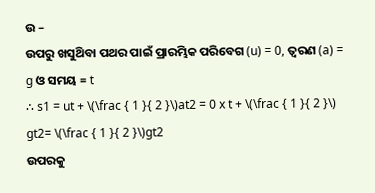ଉ –
ଉପରୁ ଖସୁଥ‌ିବା ପଥର ପାଇଁ ପ୍ରାରମ୍ଭିକ ପରିବେଗ (u) = 0, ତ୍ଵରଣ (a) = g ଓ ସମୟ = t
∴ s1 = ut + \(\frac { 1 }{ 2 }\)at2 = 0 x t + \(\frac { 1 }{ 2 }\) gt2= \(\frac { 1 }{ 2 }\)gt2
ଉପରକୁ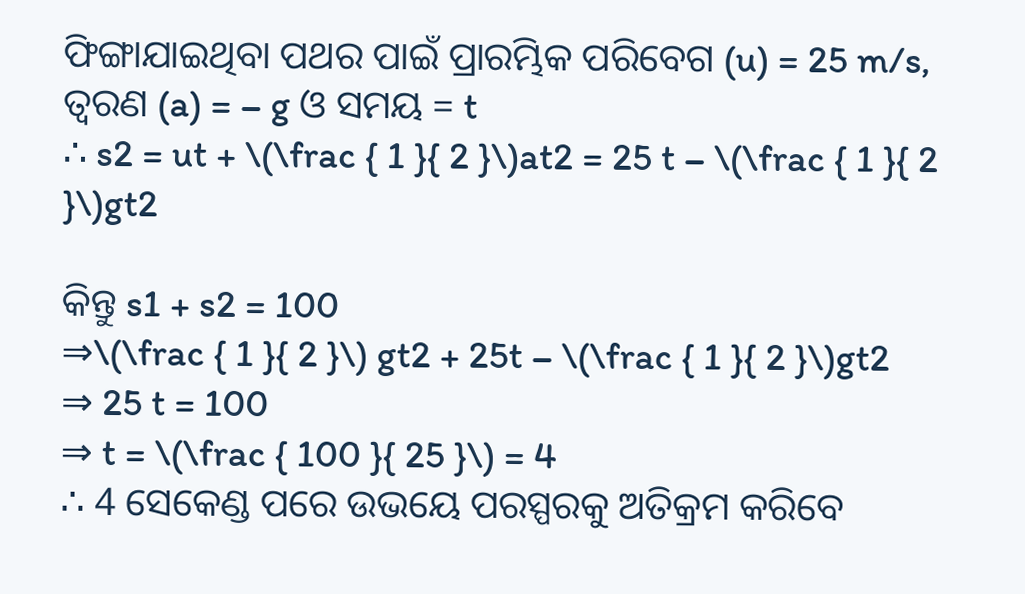ଫିଙ୍ଗାଯାଇଥିବା ପଥର ପାଇଁ ପ୍ରାରମ୍ଭିକ ପରିବେଗ (u) = 25 m/s, ତ୍ଵରଣ (a) = – g ଓ ସମୟ = t
∴ s2 = ut + \(\frac { 1 }{ 2 }\)at2 = 25 t – \(\frac { 1 }{ 2 }\)gt2

କିନ୍ତୁ s1 + s2 = 100
⇒\(\frac { 1 }{ 2 }\) gt2 + 25t – \(\frac { 1 }{ 2 }\)gt2
⇒ 25 t = 100
⇒ t = \(\frac { 100 }{ 25 }\) = 4
∴ 4 ସେକେଣ୍ଡ ପରେ ଉଭୟେ ପରସ୍ପରକୁ ଅତିକ୍ରମ କରିବେ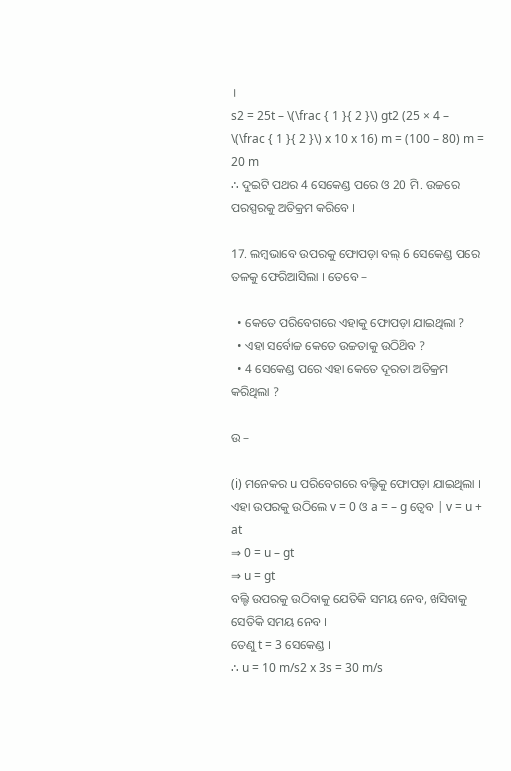।
s2 = 25t – \(\frac { 1 }{ 2 }\) gt2 (25 × 4 – \(\frac { 1 }{ 2 }\) x 10 x 16) m = (100 – 80) m = 20 m
∴ ଦୁଇଟି ପଥର 4 ସେକେଣ୍ଡ ପରେ ଓ 20 ମି. ଉଚ୍ଚରେ ପରସ୍ପରକୁ ଅତିକ୍ରମ କରିବେ ।

17. ଲମ୍ବଭାବେ ଉପରକୁ ଫୋପଡ଼ା ବଲ୍ 6 ସେକେଣ୍ଡ ପରେ ତଳକୁ ଫେରିଆସିଲା । ତେବେ –

  • କେତେ ପରିବେଗରେ ଏହାକୁ ଫୋପଡ଼ା ଯାଇଥିଲା ?
  • ଏହା ସର୍ବୋଚ୍ଚ କେତେ ଉଚ୍ଚତାକୁ ଉଠିଥ‌ିବ ?
  • 4 ସେକେଣ୍ଡ ପରେ ଏହା କେତେ ଦୂରତା ଅତିକ୍ରମ କରିଥିଲା ?

ଉ –

(i) ମନେକର u ପରିବେଗରେ ବଲ୍ଟିକୁ ଫୋପଡ଼ା ଯାଇଥିଲା ।
ଏହା ଉପରକୁ ଉଠିଲେ v = 0 ଓ a = – g ତ୍ଵେବ | v = u + at
⇒ 0 = u – gt
⇒ u = gt
ବଲ୍ଟି ଉପରକୁ ଉଠିବାକୁ ଯେତିକି ସମୟ ନେବ, ଖସିବାକୁ ସେତିକି ସମୟ ନେବ ।
ତେଣୁ t = 3 ସେକେଣ୍ଡ ।
∴ u = 10 m/s2 x 3s = 30 m/s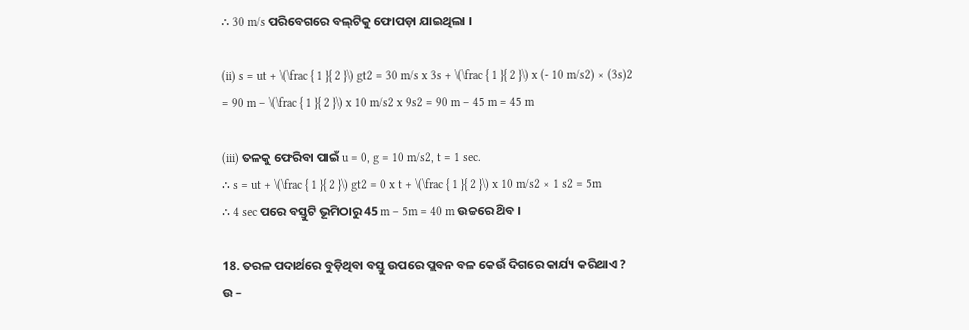∴ 30 m/s ପରିବେଗରେ ବଲ୍‌ଟିକୁ ଫୋପଡ଼ା ଯାଇଥିଲା ।

(ii) s = ut + \(\frac { 1 }{ 2 }\) gt2 = 30 m/s x 3s + \(\frac { 1 }{ 2 }\) x (- 10 m/s2) × (3s)2
= 90 m – \(\frac { 1 }{ 2 }\) x 10 m/s2 x 9s2 = 90 m – 45 m = 45 m

(iii) ତଳକୁ ଫେରିବା ପାଇଁ u = 0, g = 10 m/s2, t = 1 sec.
∴ s = ut + \(\frac { 1 }{ 2 }\) gt2 = 0 x t + \(\frac { 1 }{ 2 }\) x 10 m/s2 × 1 s2 = 5m
∴ 4 sec ପରେ ବସ୍ତୁଟି ଭୂମିଠାରୁ 45 m – 5m = 40 m ଉଚ୍ଚରେ ଥ‌ିବ ।

18. ତରଳ ପଦାର୍ଥରେ ବୁଡ଼ିଥିବା ବସ୍ତୁ ଉପରେ ପ୍ଲବନ ବଳ କେଉଁ ଦିଗରେ କାର୍ଯ୍ୟ କରିଥାଏ ?
ଉ –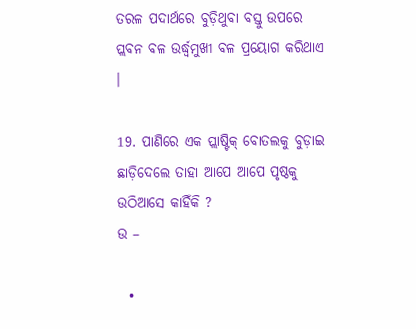ତରଳ ପଦାର୍ଥରେ ବୁଡ଼ିଥୁବା ବସ୍ତୁ ଉପରେ ପ୍ଲବନ ବଳ ଉର୍ଦ୍ଧ୍ୱମୁଖୀ ବଳ ପ୍ରୟୋଗ କରିଥାଏ ।

19. ପାଣିରେ ଏକ ପ୍ଲାଷ୍ଟିକ୍ ବୋତଲକୁ ବୁଡ଼ାଇ ଛାଡ଼ିଦେଲେ ତାହା ଆପେ ଆପେ ପୃଷ୍ଠକୁ ଉଠିଆସେ କାହିଁକି ?
ଉ –

  •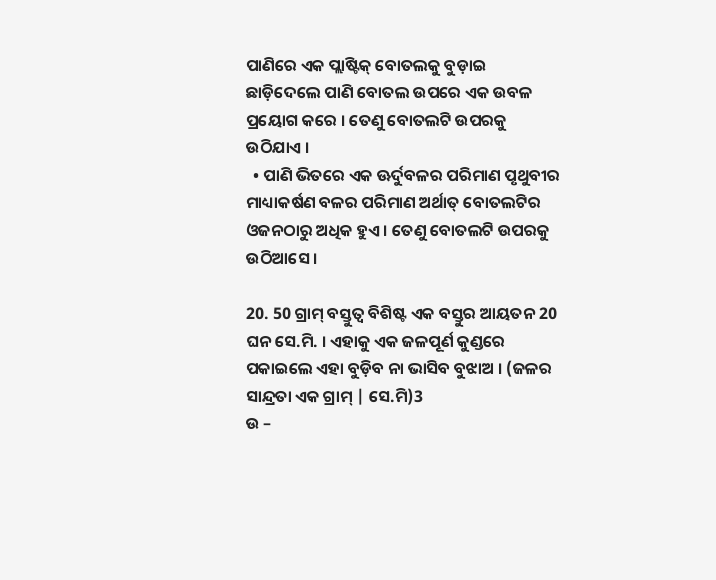ପାଣିରେ ଏକ ପ୍ଲାଷ୍ଟିକ୍ ବୋତଲକୁ ବୁଡ଼ାଇ ଛାଡ଼ିଦେଲେ ପାଣି ବୋତଲ ଉପରେ ଏକ ଉବଳ ପ୍ରୟୋଗ କରେ । ତେଣୁ ବୋତଲଟି ଉପରକୁ ଉଠିଯାଏ ।
  • ପାଣି ଭିତରେ ଏକ ଊର୍ଦୁବଳର ପରିମାଣ ପୃଥୁବୀର ମାଧ୍ୟାକର୍ଷଣ ବଳର ପରିମାଣ ଅର୍ଥାତ୍ ବୋତଲଟିର ଓଜନଠାରୁ ଅଧିକ ହୁଏ । ତେଣୁ ବୋତଲଟି ଉପରକୁ ଉଠିଆସେ ।

20. 50 ଗ୍ରାମ୍ ବସ୍ତୁତ୍ଵ ବିଶିଷ୍ଟ ଏକ ବସ୍ତୁର ଆୟତନ 20 ଘନ ସେ.ମି. । ଏହାକୁ ଏକ ଜଳପୂର୍ଣ କୁଣ୍ଡରେ ପକାଇଲେ ଏହା ବୁଡ଼ିବ ନା ଭାସିବ ବୁଝାଅ । (ଜଳର ସାନ୍ଦ୍ରତା ଏକ ଗ୍ରାମ୍ | ସେ.ମି)3
ଉ –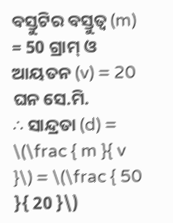ବସ୍ତୁଟିର ବସ୍ତୁତ୍ଵ (m) = 50 ଗ୍ରାମ୍ ଓ ଆୟତନ (v) = 20 ଘନ ସେ.ମି.
∴ ସାନ୍ଦ୍ରତା (d) = \(\frac { m }{ v }\) = \(\frac { 50 }{ 20 }\)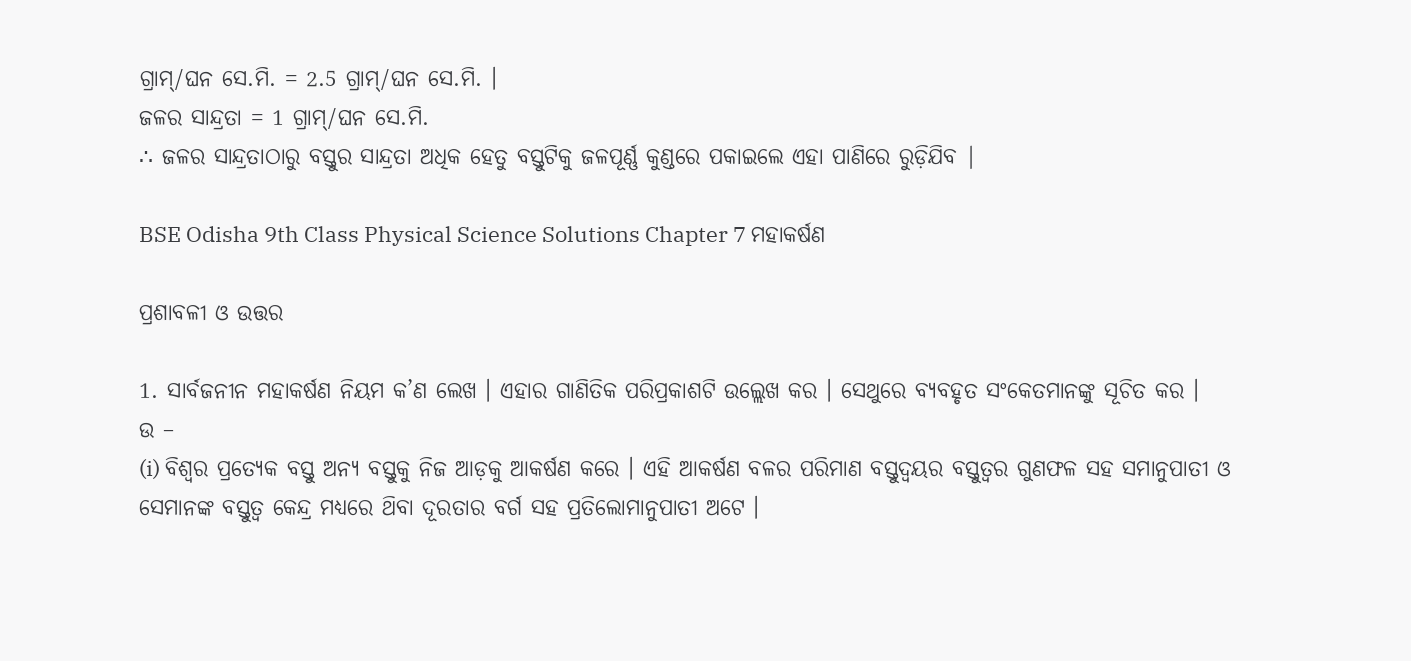ଗ୍ରାମ୍/ଘନ ସେ.ମି. = 2.5 ଗ୍ରାମ୍/ଘନ ସେ.ମି. ।
ଜଳର ସାନ୍ଦ୍ରତା = 1 ଗ୍ରାମ୍/ଘନ ସେ.ମି.
∴ ଜଳର ସାନ୍ଦ୍ରତାଠାରୁ ବସ୍ତୁର ସାନ୍ଦ୍ରତା ଅଧିକ ହେତୁ ବସ୍ତୁଟିକୁ ଜଳପୂର୍ଣ୍ଣ କୁଣ୍ଡରେ ପକାଇଲେ ଏହା ପାଣିରେ ରୁଡ଼ିଯିବ |

BSE Odisha 9th Class Physical Science Solutions Chapter 7 ମହାକର୍ଷଣ

ପ୍ରଶାବଳୀ ଓ ଉତ୍ତର

1. ସାର୍ବଜନୀନ ମହାକର୍ଷଣ ନିୟମ କ’ଣ ଲେଖ । ଏହାର ଗାଣିତିକ ପରିପ୍ରକାଶଟି ଉଲ୍ଲେଖ କର । ସେଥୁରେ ବ୍ୟବହୃତ ସଂକେତମାନଙ୍କୁ ସୂଚିତ କର ।
ଉ –
(i) ବିଶ୍ଵର ପ୍ରତ୍ୟେକ ବସ୍ତୁ ଅନ୍ୟ ବସ୍ତୁକୁ ନିଜ ଆଡ଼କୁ ଆକର୍ଷଣ କରେ । ଏହି ଆକର୍ଷଣ ବଳର ପରିମାଣ ବସ୍ତୁଦ୍ଵୟର ବସ୍ତୁତ୍ଵର ଗୁଣଫଳ ସହ ସମାନୁପାତୀ ଓ ସେମାନଙ୍କ ବସ୍ତୁତ୍ଵ କେନ୍ଦ୍ର ମଧ୍ୟରେ ଥ‌ିବା ଦୂରତାର ବର୍ଗ ସହ ପ୍ରତିଲୋମାନୁପାତୀ ଅଟେ ।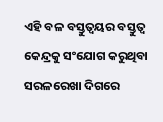ଏହି ବଳ ବସ୍ତୁତ୍ଵୟର ବସ୍ତୁତ୍ଵ କେନ୍ଦ୍ରକୁ ସଂଯୋଗ କରୁଥିବା ସରଳରେଖା ଦିଗରେ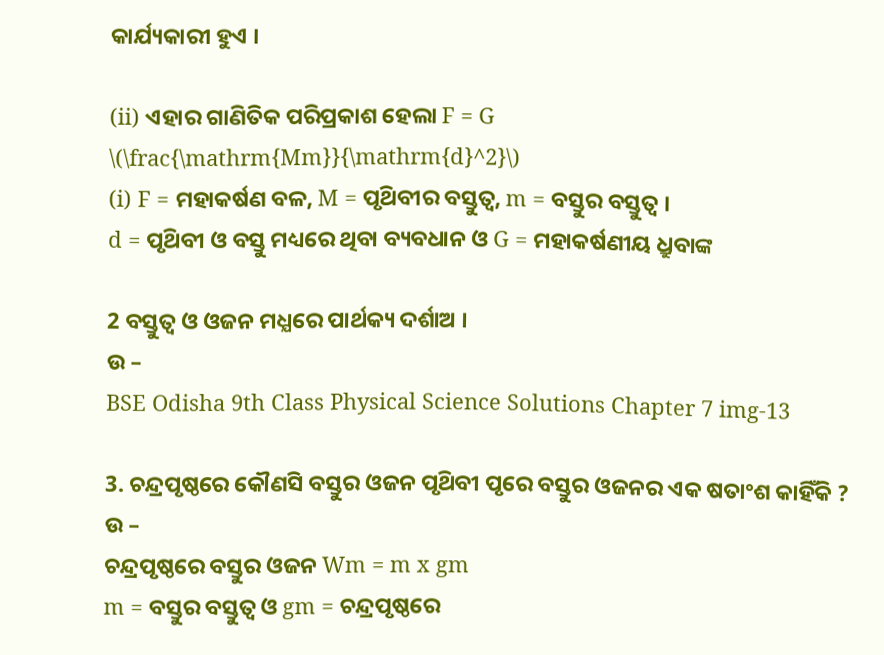କାର୍ଯ୍ୟକାରୀ ହୁଏ ।

(ii) ଏହାର ଗାଣିତିକ ପରିପ୍ରକାଶ ହେଲା F = G \(\frac{\mathrm{Mm}}{\mathrm{d}^2}\)
(i) F = ମହାକର୍ଷଣ ବଳ, M = ପୃଥ‌ିବୀର ବସ୍ତୁତ୍ଵ, m = ବସ୍ତୁର ବସ୍ତୁତ୍ଵ ।
d = ପୃଥ‌ିବୀ ଓ ବସ୍ତୁ ମଧ୍ୟରେ ଥିବା ବ୍ୟବଧାନ ଓ G = ମହାକର୍ଷଣୀୟ ଧ୍ରୁବାଙ୍କ

2 ବସ୍ତୁତ୍ଵ ଓ ଓଜନ ମଧ୍ଯରେ ପାର୍ଥକ୍ୟ ଦର୍ଶାଅ ।
ଉ –
BSE Odisha 9th Class Physical Science Solutions Chapter 7 img-13

3. ଚନ୍ଦ୍ରପୃଷ୍ଠରେ କୌଣସି ବସ୍ତୁର ଓଜନ ପୃଥ‌ିବୀ ପୃରେ ବସ୍ତୁର ଓଜନର ଏକ ଷତାଂଶ କାହିଁକି ?
ଉ –
ଚନ୍ଦ୍ରପୃଷ୍ଠରେ ବସ୍ତୁର ଓଜନ Wm = m x gm
m = ବସ୍ତୁର ବସ୍ତୁତ୍ଵ ଓ gm = ଚନ୍ଦ୍ରପୃଷ୍ଠରେ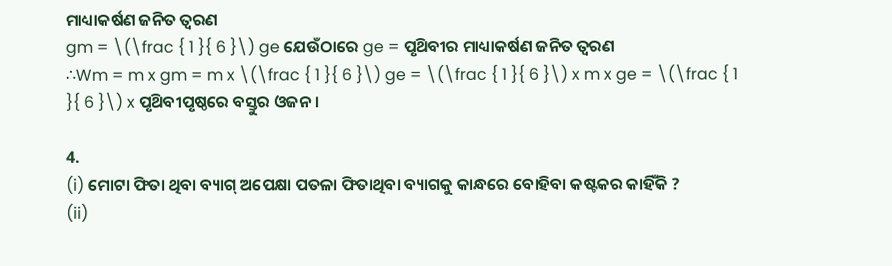ମାଧ୍ୟାକର୍ଷଣ ଜନିତ ତ୍ଵରଣ
gm = \(\frac { 1 }{ 6 }\) ge ଯେଉଁଠାରେ ge = ପୃଥ‌ିବୀର ମାଧ୍ୟାକର୍ଷଣ ଜନିତ ତ୍ଵରଣ
∴Wm = m x gm = m x \(\frac { 1 }{ 6 }\) ge = \(\frac { 1 }{ 6 }\) x m x ge = \(\frac { 1 }{ 6 }\) x ପୃଥ‌ିବୀପୃଷ୍ଠରେ ବସ୍ତୁର ଓଜନ ।

4.
(i) ମୋଟା ଫିତା ଥିବା ବ୍ୟାଗ୍ ଅପେକ୍ଷା ପତଳା ଫିତାଥିବା ବ୍ୟାଗକୁ କାନ୍ଧରେ ବୋହିବା କଷ୍ଟକର କାହିଁକି ?
(ii)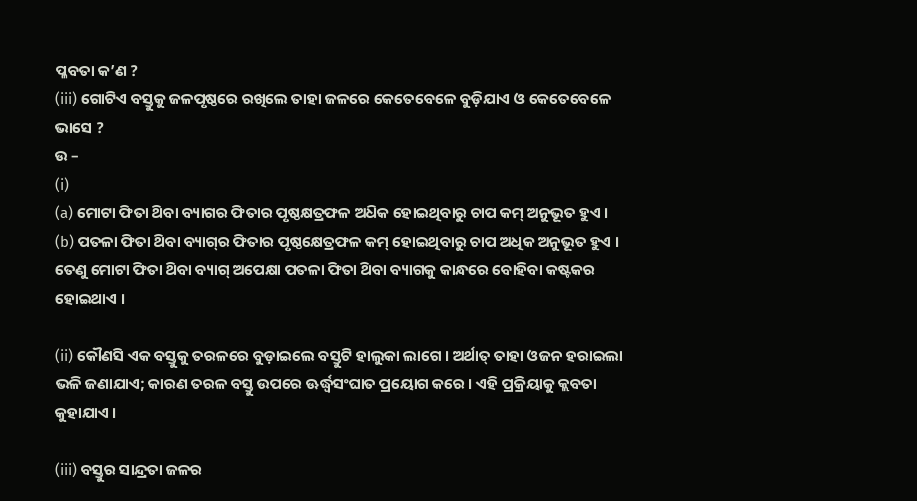ପ୍ଳବତା କ’ଣ ?
(iii) ଗୋଟିଏ ବସ୍ତୁକୁ ଜଳପୃଷ୍ଠରେ ରଖିଲେ ତାହା ଜଳରେ କେତେବେଳେ ବୁଡ଼ିଯାଏ ଓ କେତେବେଳେ ଭାସେ ?
ଉ –
(i)
(a) ମୋଟା ଫିତା ଥ‌ିବା ବ୍ୟାଗର ଫିତାର ପୃଷ୍ଠକ୍ଷତ୍ରଫଳ ଅଧ‌ିକ ହୋଇଥିବାରୁ ଚାପ କମ୍ ଅନୁଭୂତ ହୁଏ ।
(b) ପତଳା ଫିତା ଥ‌ିବା ବ୍ୟାଗ୍‌ର ଫିତାର ପୃଷ୍ଠକ୍ଷେତ୍ରଫଳ କମ୍ ହୋଇଥିବାରୁ ଚାପ ଅଧିକ ଅନୁଭୂତ ହୁଏ । ତେଣୁ ମୋଟା ଫିତା ଥ‌ିବା ବ୍ୟାଗ୍ ଅପେକ୍ଷା ପତଳା ଫିତା ଥ‌ିବା ବ୍ୟାଗକୁ କାନ୍ଧରେ ବୋହିବା କଷ୍ଟକର ହୋଇଥାଏ ।

(ii) କୌଣସି ଏକ ବସ୍ତୁକୁ ତରଳରେ ବୁଡ଼ାଇଲେ ବସ୍ତୁଟି ହାଲୁକା ଲାଗେ । ଅର୍ଥାତ୍ ତାହା ଓଜନ ହରାଇଲା ଭଳି ଜଣାଯାଏ; କାରଣ ତରଳ ବସ୍ତୁ ଉପରେ ଊର୍ଦ୍ଧ୍ୱସଂଘାତ ପ୍ରୟୋଗ କରେ । ଏହି ପ୍ରକ୍ରିୟାକୁ କ୍ଲବତା କୁହାଯାଏ ।

(iii) ବସ୍ତୁର ସାନ୍ଦ୍ରତା ଜଳର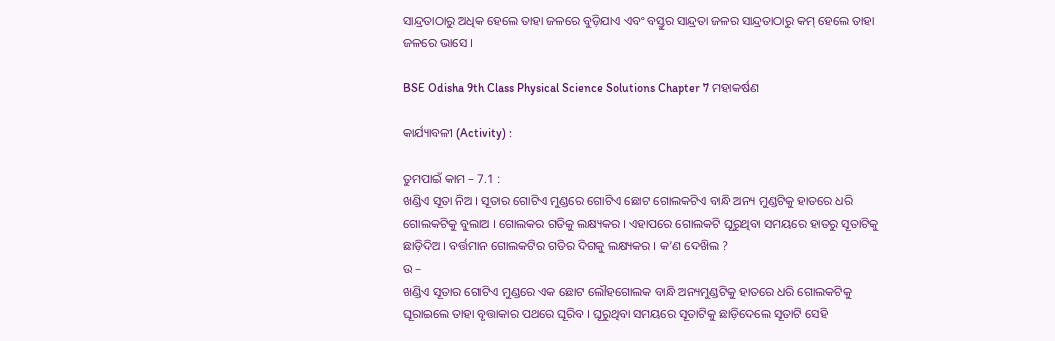ସାନ୍ଦ୍ରତାଠାରୁ ଅଧିକ ହେଲେ ତାହା ଜଳରେ ବୁଡ଼ିଯାଏ ଏବଂ ବସ୍ତୁର ସାନ୍ଦ୍ରତା ଜଳର ସାନ୍ଦ୍ରତାଠାରୁ କମ୍ ହେଲେ ତାହା ଜଳରେ ଭାସେ ।

BSE Odisha 9th Class Physical Science Solutions Chapter 7 ମହାକର୍ଷଣ

କାର୍ଯ୍ୟାବଳୀ (Activity) :

ତୁମପାଇଁ କାମ – 7.1 :
ଖଣ୍ଡିଏ ସୂତା ନିଅ । ସୂତାର ଗୋଟିଏ ମୁଣ୍ଡରେ ଗୋଟିଏ ଛୋଟ ଗୋଲକଟିଏ ବାନ୍ଧି ଅନ୍ୟ ମୁଣ୍ଡଟିକୁ ହାତରେ ଧରି ଗୋଲକଟିକୁ ବୁଲାଅ । ଗୋଲକର ଗତିକୁ ଲକ୍ଷ୍ୟକର । ଏହାପରେ ଗୋଲକଟି ଘୂରୁଥିବା ସମୟରେ ହାତରୁ ସୂତାଟିକୁ ଛାଡ଼ିଦିଅ । ବର୍ତ୍ତମାନ ଗୋଲକଟିର ଗତିର ଦିଗକୁ ଲକ୍ଷ୍ୟକର । କ’ଣ ଦେଖ‌ିଲ ?
ଉ –
ଖଣ୍ଡିଏ ସୂତାର ଗୋଟିଏ ମୁଣ୍ଡରେ ଏକ ଛୋଟ ଲୌହଗୋଲକ ବାନ୍ଧି ଅନ୍ୟମୁଣ୍ଡଟିକୁ ହାତରେ ଧରି ଗୋଲକଟିକୁ ଘୂରାଇଲେ ତାହା ବୃତ୍ତାକାର ପଥରେ ଘୂରିବ । ଘୂରୁଥିବା ସମୟରେ ସୂତାଟିକୁ ଛାଡ଼ିଦେଲେ ସୂତାଟି ସେହି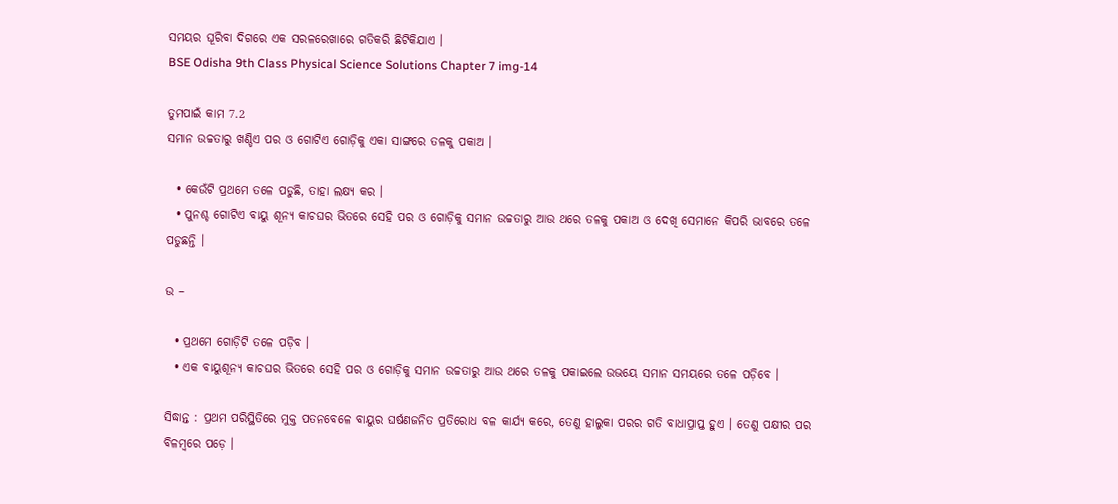ସମୟର ଘୂରିବା ଦିଗରେ ଏକ ସରଳରେଖାରେ ଗତିକରି ଛିଟିକିଯାଏ ।
BSE Odisha 9th Class Physical Science Solutions Chapter 7 img-14

ତୁମପାଇଁ କାମ 7.2
ସମାନ ଉଚ୍ଚତାରୁ ଖଣ୍ଡିଏ ପର ଓ ଗୋଟିଏ ଗୋଡ଼ିକୁ ଏକା ସାଙ୍ଗରେ ତଳକୁ ପକାଅ ।

  • କେଉଁଟି ପ୍ରଥମେ ତଳେ ପଡୁଛି, ତାହା ଲକ୍ଷ୍ୟ କର ।
  • ପୁନଶ୍ଚ ଗୋଟିଏ ବାୟୁ ଶୂନ୍ୟ କାଚଘର ଭିତରେ ସେହି ପର ଓ ଗୋଡ଼ିକୁ ସମାନ ଉଚ୍ଚତାରୁ ଆଉ ଥରେ ତଳକୁ ପକାଅ ଓ ଦେଖି ସେମାନେ କିପରି ଭାବରେ ତଳେ ପଡୁଛନ୍ତି ।

ଉ –

  • ପ୍ରଥମେ ଗୋଡ଼ିଟି ତଳେ ପଡ଼ିବ ।
  • ଏକ ବାୟୁଶୂନ୍ୟ କାଚଘର ଭିତରେ ସେହି ପର ଓ ଗୋଡ଼ିକୁ ସମାନ ଉଚ୍ଚତାରୁ ଆଉ ଥରେ ତଳକୁ ପକାଇଲେ ଉଭୟେ ସମାନ ସମୟରେ ତଳେ ପଡ଼ିବେ ।

ସିଦ୍ଧାନ୍ତ : ପ୍ରଥମ ପରିସ୍ଥିତିରେ ମୁକ୍ତ ପତନବେଳେ ବାୟୁର ଘର୍ଷଣଜନିତ ପ୍ରତିରୋଧ ବଳ କାର୍ଯ୍ୟ କରେ, ତେଣୁ ହାଲୁକା ପରର ଗତି ବାଧାପ୍ରାପ୍ତ ହୁଏ । ତେଣୁ ପକ୍ଷୀର ପର ବିଳମ୍ବରେ ପଡ଼େ ।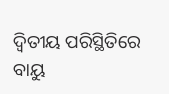ଦ୍ଵିତୀୟ ପରିସ୍ଥିତିରେ ବାୟୁ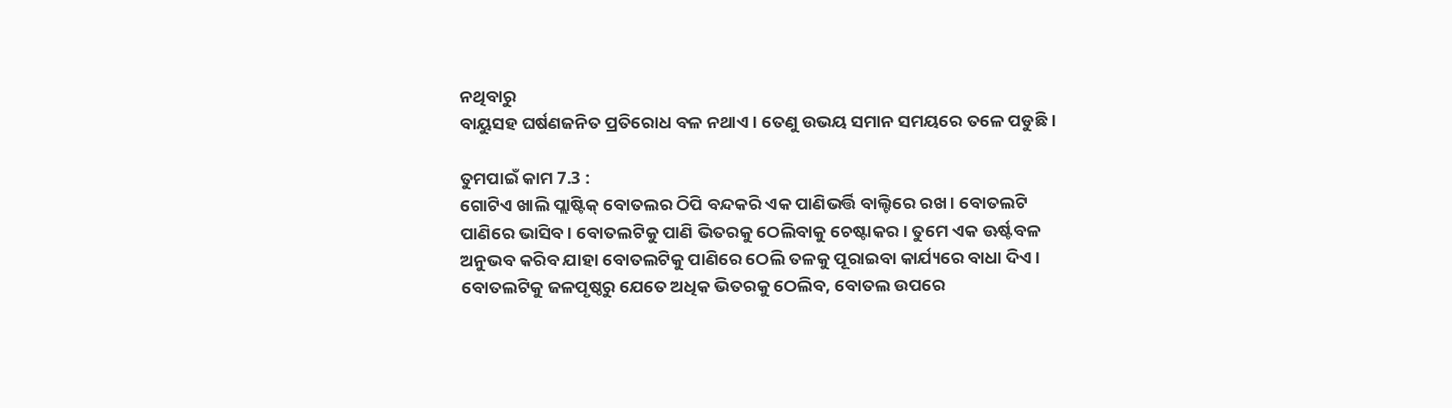ନଥିବାରୁ
ବାୟୁସହ ଘର୍ଷଣଜନିତ ପ୍ରତିରୋଧ ବଳ ନଥାଏ । ତେଣୁ ଉଭୟ ସମାନ ସମୟରେ ତଳେ ପଡୁଛି ।

ତୁମପାଇଁ କାମ 7.3 :
ଗୋଟିଏ ଖାଲି ପ୍ଲାଷ୍ଟିକ୍ ବୋତଲର ଠିପି ବନ୍ଦକରି ଏକ ପାଣିଭର୍ତ୍ତି ବାଲ୍ଟିରେ ରଖ । ବୋତଲଟି ପାଣିରେ ଭାସିବ । ବୋତଲଟିକୁ ପାଣି ଭିତରକୁ ଠେଲିବାକୁ ଚେଷ୍ଟାକର । ତୁମେ ଏକ ଊର୍ଷ୍ଟବଳ ଅନୁଭବ କରିବ ଯାହା ବୋତଲଟିକୁ ପାଣିରେ ଠେଲି ତଳକୁ ପୂରାଇବା କାର୍ଯ୍ୟରେ ବାଧା ଦିଏ । ବୋତଲଟିକୁ ଜଳପୃଷ୍ଠରୁ ଯେତେ ଅଧିକ ଭିତରକୁ ଠେଲିବ, ବୋତଲ ଉପରେ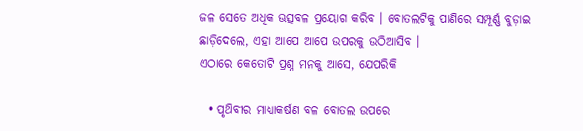ଜଳ ସେତେ ଅଧିକ ଊତ୍ସବଳ ପ୍ରୟୋଗ କରିବ । ବୋତଲଟିକୁ ପାଣିରେ ସମ୍ପୂର୍ଣ୍ଣ ବୁଡ଼ାଇ ଛାଡ଼ିଦେଲେ, ଏହା ଆପେ ଆପେ ଉପରକୁ ଉଠିଆସିବ ।
ଏଠାରେ କେତୋଟି ପ୍ରଶ୍ନ ମନକୁ ଆସେ, ଯେପରିକି

  • ପୃଥ‌ିବୀର ମାଧ୍ୟାକର୍ଷଣ ବଳ ବୋତଲ ଉପରେ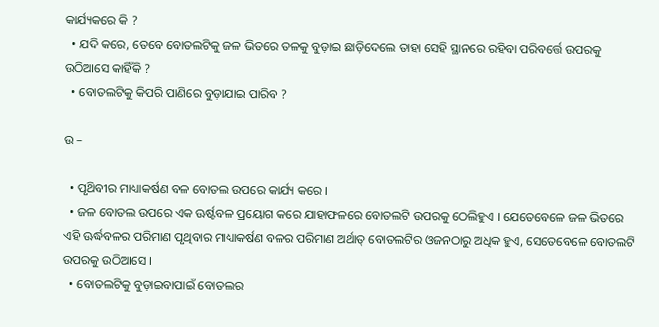କାର୍ଯ୍ୟକରେ କି ?
  • ଯଦି କରେ, ତେବେ ବୋତଲଟିକୁ ଜଳ ଭିତରେ ତଳକୁ ବୁଡ଼ାଇ ଛାଡ଼ିଦେଲେ ତାହା ସେହି ସ୍ଥାନରେ ରହିବା ପରିବର୍ତ୍ତେ ଉପରକୁ ଉଠିଆସେ କାହିଁକି ?
  • ବୋତଲଟିକୁ କିପରି ପାଣିରେ ବୁଡ଼ାଯାଇ ପାରିବ ?

ଉ –

  • ପୃଥ‌ିବୀର ମାଧ୍ୟାକର୍ଷଣ ବଳ ବୋତଲ ଉପରେ କାର୍ଯ୍ୟ କରେ ।
  • ଜଳ ବୋତଲ ଉପରେ ଏକ ଊର୍ଷ୍ଟବଳ ପ୍ରୟୋଗ କରେ ଯାହାଫଳରେ ବୋତଲଟି ଉପରକୁ ଠେଲିହୁଏ । ଯେତେବେଳେ ଜଳ ଭିତରେ ଏହି ଊର୍ଦ୍ଧବଳର ପରିମାଣ ପୃଥିବାର ମାଧ୍ୟାକର୍ଷଣ ବଳର ପରିମାଣ ଅର୍ଥାତ୍ ବୋତଲଟିର ଓଜନଠାରୁ ଅଧିକ ହୁଏ, ସେତେବେଳେ ବୋତଲଟି ଉପରକୁ ଉଠିଆସେ ।
  • ବୋତଲଟିକୁ ବୁଡ଼ାଇବାପାଇଁ ବୋତଲର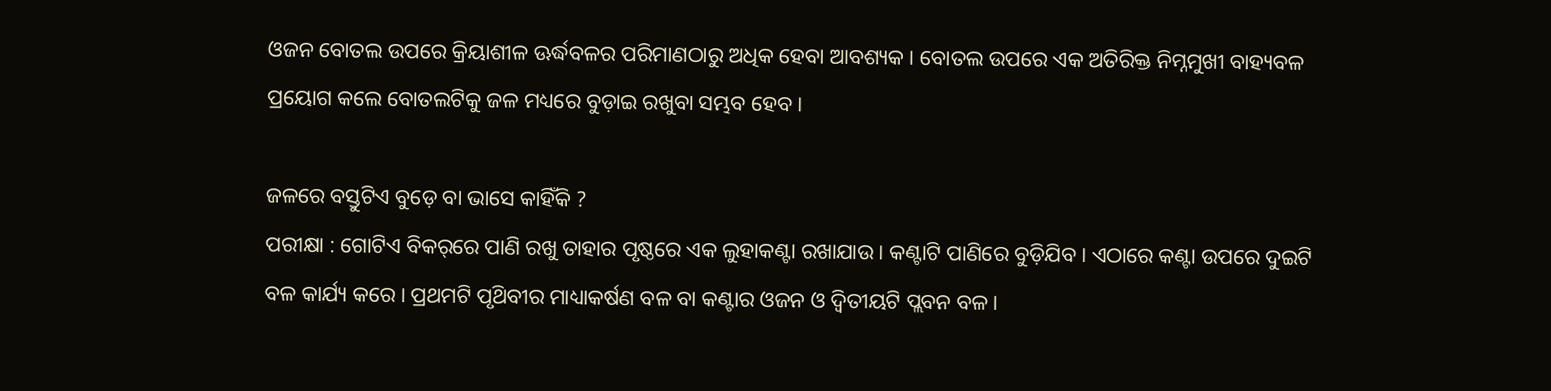ଓଜନ ବୋତଲ ଉପରେ କ୍ରିୟାଶୀଳ ଊର୍ଦ୍ଧବଳର ପରିମାଣଠାରୁ ଅଧିକ ହେବା ଆବଶ୍ୟକ । ବୋତଲ ଉପରେ ଏକ ଅତିରିକ୍ତ ନିମ୍ନମୁଖୀ ବାହ୍ୟବଳ ପ୍ରୟୋଗ କଲେ ବୋତଲଟିକୁ ଜଳ ମଧ୍ୟରେ ବୁଡ଼ାଇ ରଖୁବା ସମ୍ଭବ ହେବ ।

ଜଳରେ ବସ୍ତୁଟିଏ ବୁଡ଼େ ବା ଭାସେ କାହିଁକି ?
ପରୀକ୍ଷା : ଗୋଟିଏ ବିକର୍‌ରେ ପାଣି ରଖୁ ତାହାର ପୃଷ୍ଠରେ ଏକ ଲୁହାକଣ୍ଟା ରଖାଯାଉ । କଣ୍ଟାଟି ପାଣିରେ ବୁଡ଼ିଯିବ । ଏଠାରେ କଣ୍ଟା ଉପରେ ଦୁଇଟି ବଳ କାର୍ଯ୍ୟ କରେ । ପ୍ରଥମଟି ପୃଥ‌ିବୀର ମାଧ୍ୟାକର୍ଷଣ ବଳ ବା କଣ୍ଟାର ଓଜନ ଓ ଦ୍ୱିତୀୟଟି ପ୍ଲବନ ବଳ ।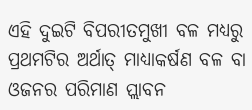ଏହି ଦୁଇଟି ବିପରୀତମୁଖୀ ବଳ ମଧ୍ୟରୁ ପ୍ରଥମଟିର ଅର୍ଥାତ୍ ମାଧ୍ୟାକର୍ଷଣ ବଳ ବା ଓଜନର ପରିମାଣ ପ୍ଲାବନ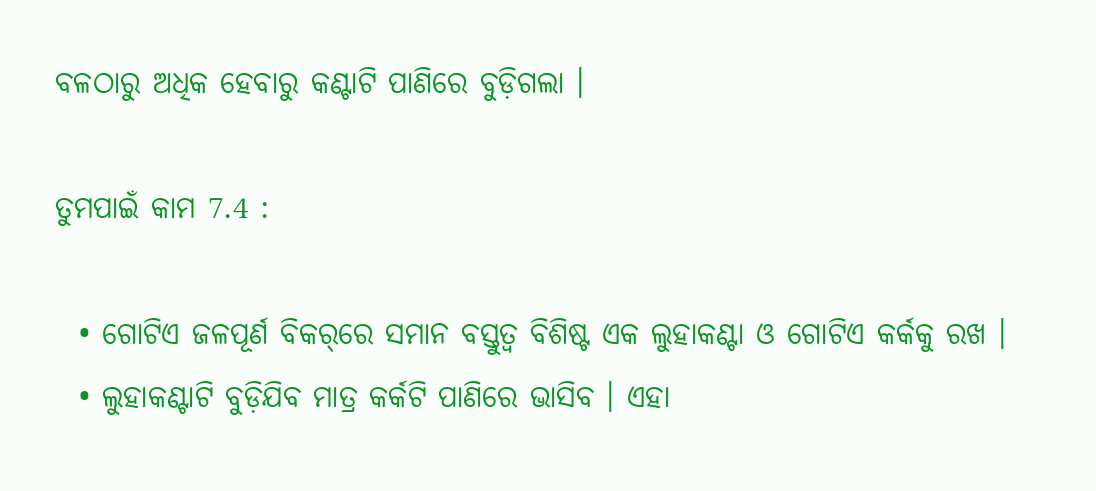ବଳଠାରୁ ଅଧିକ ହେବାରୁ କଣ୍ଟାଟି ପାଣିରେ ବୁଡ଼ିଗଲା ।

ତୁମପାଇଁ କାମ 7.4 :

  • ଗୋଟିଏ ଜଳପୂର୍ଣ ବିକର୍‌ରେ ସମାନ ବସ୍ତୁତ୍ଵ ବିଶିଷ୍ଟ ଏକ ଲୁହାକଣ୍ଟା ଓ ଗୋଟିଏ କର୍କକୁ ରଖ ।
  • ଲୁହାକଣ୍ଟାଟି ବୁଡ଼ିଯିବ ମାତ୍ର କର୍କଟି ପାଣିରେ ଭାସିବ । ଏହା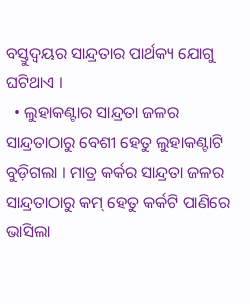ବସ୍ତୁଦ୍ଵୟର ସାନ୍ଦ୍ରତାର ପାର୍ଥକ୍ୟ ଯୋଗୁ ଘଟିଥାଏ ।
  • ଲୁହାକଣ୍ଟାର ସାନ୍ଦ୍ରତା ଜଳର ସାନ୍ଦ୍ରତାଠାରୁ ବେଶୀ ହେତୁ ଲୁହାକଣ୍ଟାଟି ବୁଡ଼ିଗଲା । ମାତ୍ର କର୍କର ସାନ୍ଦ୍ରତା ଜଳର ସାନ୍ଦ୍ରତାଠାରୁ କମ୍ ହେତୁ କର୍କଟି ପାଣିରେ ଭାସିଲା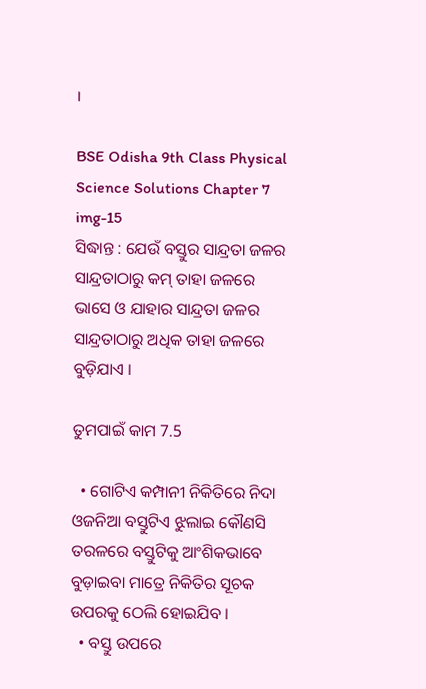।

BSE Odisha 9th Class Physical Science Solutions Chapter 7 img-15
ସିଦ୍ଧାନ୍ତ : ଯେଉଁ ବସ୍ତୁର ସାନ୍ଦ୍ରତା ଜଳର ସାନ୍ଦ୍ରତାଠାରୁ କମ୍ ତାହା ଜଳରେ ଭାସେ ଓ ଯାହାର ସାନ୍ଦ୍ରତା ଜଳର ସାନ୍ଦ୍ରତାଠାରୁ ଅଧିକ ତାହା ଜଳରେ ବୁଡ଼ିଯାଏ ।

ତୁମପାଇଁ କାମ 7.5

  • ଗୋଟିଏ କମ୍ପାନୀ ନିକିତିରେ ନିଦା ଓଜନିଆ ବସ୍ତୁଟିଏ ଝୁଲାଇ କୌଣସି ତରଳରେ ବସ୍ତୁଟିକୁ ଆଂଶିକଭାବେ ବୁଡ଼ାଇବା ମାତ୍ରେ ନିକିତିର ସୂଚକ ଉପରକୁ ଠେଲି ହୋଇଯିବ ।
  • ବସ୍ତୁ ଉପରେ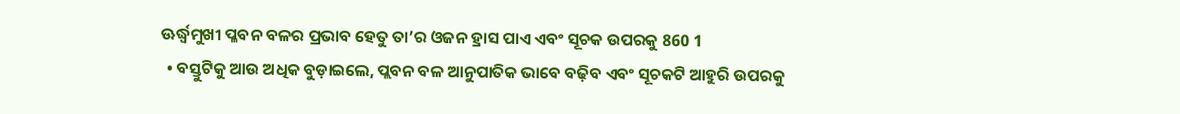ଊର୍ଦ୍ଧ୍ୱମୁଖୀ ପ୍ଳବନ ବଳର ପ୍ରଭାବ ହେତୁ ତା’ର ଓଜନ ହ୍ରାସ ପାଏ ଏବଂ ସୂଚକ ଉପରକୁ 860 1
  • ବସ୍ତୁଟିକୁ ଆଉ ଅଧିକ ବୁଡ଼ାଇଲେ, ପ୍ଲବନ ବଳ ଆନୁପାତିକ ଭାବେ ବଢ଼ିବ ଏବଂ ସୂଚକଟି ଆହୁରି ଉପରକୁ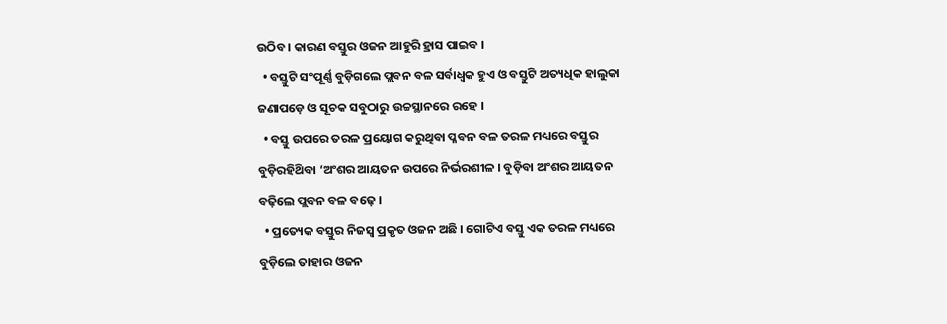ଉଠିବ । କାରଣ ବସ୍ତୁର ଓଜନ ଆହୁରି ହ୍ରାସ ପାଇବ ।
  • ବସ୍ତୁଟି ସଂପୂର୍ଣ୍ଣ ବୁଡ଼ିଗଲେ ପ୍ଲବନ ବଳ ସର୍ବାଧ୍ଵକ ହୁଏ ଓ ବସ୍ତୁଟି ଅତ୍ୟଧିକ ହାଲୁକା ଜଣାପଡ଼େ ଓ ସୂଚକ ସବୁଠାରୁ ଉଚ୍ଚସ୍ଥାନରେ ରହେ ।
  • ବସ୍ତୁ ଉପରେ ତରଳ ପ୍ରୟୋଗ କରୁଥିବା ପ୍ଳବନ ବଳ ତରଳ ମଧ୍ୟରେ ବସ୍ତୁର ବୁଡ଼ିରହିଥ‌ିବା ‘ଅଂଶର ଆୟତନ ଉପରେ ନିର୍ଭରଶୀଳ । ବୁଡ଼ିବା ଅଂଶର ଆୟତନ ବଢ଼ିଲେ ପ୍ଲବନ ବଳ ବଢ଼େ ।
  • ପ୍ରତ୍ୟେକ ବସ୍ତୁର ନିଜସ୍ଵ ପ୍ରକୃତ ଓଜନ ଅଛି । ଗୋଟିଏ ବସ୍ତୁ ଏକ ତରଳ ମଧ୍ୟରେ ବୁଡ଼ିଲେ ତାହାର ଓଜନ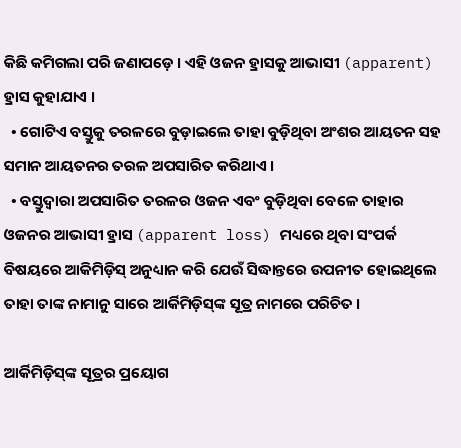କିଛି କମିଗଲା ପରି ଜଣାପଡ଼େ । ଏହି ଓଜନ ହ୍ରାସକୁ ଆଭାସୀ (apparent) ହ୍ରାସ କୁହାଯାଏ ।
  • ଗୋଟିଏ ବସ୍ତୁକୁ ତରଳରେ ବୁଡ଼ାଇଲେ ତାହା ବୁଡ଼ିଥିବା ଅଂଶର ଆୟତନ ସହ ସମାନ ଆୟତନର ତରଳ ଅପସାରିତ କରିଥାଏ ।
  • ବସ୍ତୁଦ୍ଵାରା ଅପସାରିତ ତରଳର ଓଜନ ଏବଂ ବୁଡ଼ିଥିବା ବେଳେ ତାହାର ଓଜନର ଆଭାସୀ ହ୍ରାସ (apparent loss) ମଧ୍ୟରେ ଥିବା ସଂପର୍କ ବିଷୟରେ ଆକିମିଡ଼ିସ୍‌ ଅନୁଧ୍ୟାନ କରି ଯେଉଁ ସିଦ୍ଧାନ୍ତରେ ଉପନୀତ ହୋଇଥିଲେ ତାହା ତାଙ୍କ ନାମାନୁ ସାରେ ଆର୍କିମିଡ଼ିସ୍‌ଙ୍କ ସୂତ୍ର ନାମରେ ପରିଚିତ ।

ଆର୍କିମିଡ଼ିସ୍‌ଙ୍କ ସୂତ୍ରର ପ୍ରୟୋଗ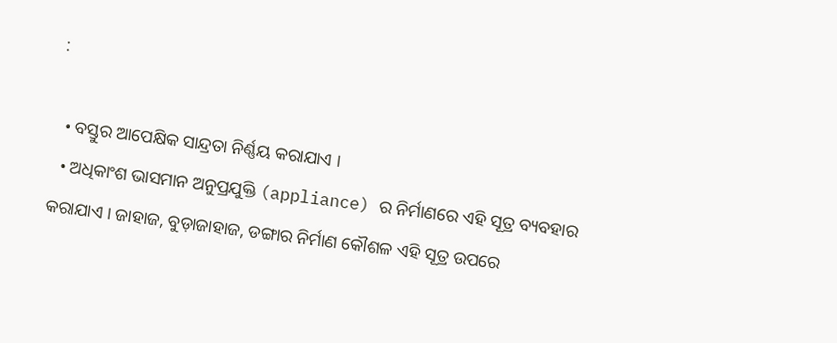:

  • ବସ୍ତୁର ଆପେକ୍ଷିକ ସାନ୍ଦ୍ରତା ନିର୍ଣ୍ଣୟ କରାଯାଏ ।
  • ଅଧିକାଂଶ ଭାସମାନ ଅନୁପ୍ରଯୁକ୍ତି (appliance) ର ନିର୍ମାଣରେ ଏହି ସୂତ୍ର ବ୍ୟବହାର କରାଯାଏ । ଜାହାଜ, ବୁଡ଼ାଜାହାଜ, ଡଙ୍ଗାର ନିର୍ମାଣ କୌଶଳ ଏହି ସୂତ୍ର ଉପରେ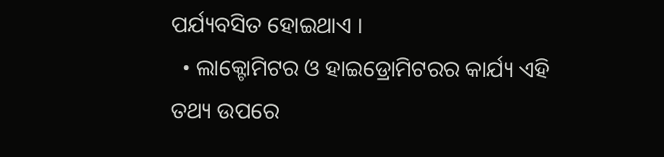ପର୍ଯ୍ୟବସିତ ହୋଇଥାଏ ।
  • ଲାକ୍ଟୋମିଟର ଓ ହାଇଡ୍ରୋମିଟରର କାର୍ଯ୍ୟ ଏହି ତଥ୍ୟ ଉପରେ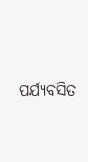ପର୍ଯ୍ୟବସିତ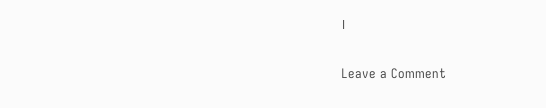।

Leave a Comment